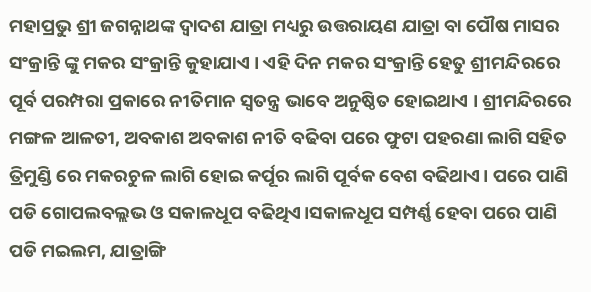ମହାପ୍ରଭୁ ଶ୍ରୀ ଜଗନ୍ନାଥଙ୍କ ଦ୍ୱାଦଶ ଯାତ୍ରା ମଧ୍ୟରୁ ଉତ୍ତରାୟଣ ଯାତ୍ରା ବା ପୌଷ ମାସର ସଂକ୍ରାନ୍ତି ଙ୍କୁ ମକର ସଂକ୍ରାନ୍ତି କୁହାଯାଏ । ଏହି ଦିନ ମକର ସଂକ୍ରାନ୍ତି ହେତୁ ଶ୍ରୀମନ୍ଦିରରେ ପୂର୍ବ ପରମ୍ପରା ପ୍ରକାରେ ନୀତିମାନ ସ୍ୱତନ୍ତ୍ର ଭାବେ ଅନୁଷ୍ଠିତ ହୋଇଥାଏ । ଶ୍ରୀମନ୍ଦିରରେ ମଙ୍ଗଳ ଆଳତୀ, ଅବକାଶ ଅବକାଶ ନୀତି ବଢିବା ପରେ ଫୁଟା ପହରଣା ଲାଗି ସହିତ ତ୍ରିମୁଣ୍ଡି ରେ ମକରଚୁଳ ଲାଗି ହୋଇ କର୍ପୂର ଲାଗି ପୂର୍ବକ ବେଶ ବଢିଥାଏ। ପରେ ପାଣି ପଡି ଗୋପଲବଲ୍ଲଭ ଓ ସକାଳଧୂପ ବଢିଥିଏ।ସକାଳଧୂପ ସମ୍ପର୍ଣ୍ଣ ହେବା ପରେ ପାଣି ପଡି ମଇଲମ, ଯାତ୍ରାଙ୍ଗି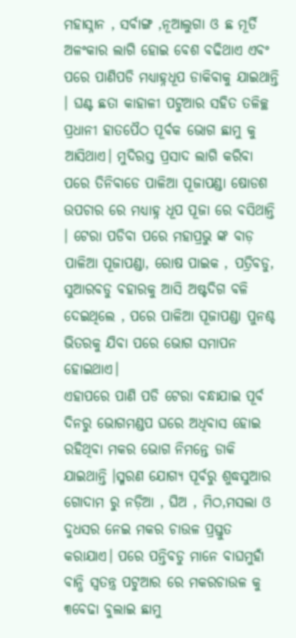ମହାସ୍ନାନ , ସର୍ବାଙ୍ଗ ,ନୂଆଲୁଗା ଓ ଛ ମୂର୍ତି ଅଳଂକାର ଲାଗି ହୋଇ ବେଶ ବଢିଥାଏ ଏବଂ ପରେ ପାଣିପଡି ମଧ୍ୟାହ୍ନଧୂପ ଡାକିବାକୁ ଯାଇଥାନ୍ତି । ଘଣ୍ଟ ଛତା କାହାଳୀ ପଟୁଆର ସହିତ ତଳିଚ୍ଛ ପ୍ରଧାନୀ ହାତପୈଠ ପୂର୍ବକ ଭୋଗ ଛାମୁ କୁ ଆସିଥାଏ। ମୁଦିରସ୍ତ ପ୍ରସାଦ ଲାଗି କରିବା ପରେ ତିନିବାଡେ ପାଳିଆ ପୂଜାପଣ୍ଡା ଷୋଡଶ ଉପଚାର ରେ ମଧ୍ୟାହ୍ନ ଧୂପ ପୂଜା ରେ ବସିଥାନ୍ତି । ଟେରା ପଡିବା ପରେ ମହାପ୍ରଭୁ ଙ୍କ ବାଡ଼ ପାଳିଆ ପୂଜାପଣ୍ଡା, ରୋଷ ପାଇକ , ପତ୍ରିବଡୁ, ସୁଆରବଡୁ ବହାରକୁ ଆସି ଅଷ୍ଟଦିଗ ବଳି ଦେଇଥିଲେ , ପରେ ପାଳିଆ ପୂଜାପଣ୍ଡା ପୁନଶ୍ଚ ଭିତରକୁ ଯିବା ପରେ ଭୋଗ ସମାପନ ହୋଇଥାଏ।
ଏହାପରେ ପାଣି ପଡି ଟେରା ବନ୍ଧାଯାଇ ପୂର୍ବ ଦିନରୁ ଭୋଗମଣ୍ଡପ ଘରେ ଅଧିବାସ ହୋଇ ରହିଥିବା ମକର ଭୋଗ ନିମନ୍ତେ ଡାକି ଯାଇଥାନ୍ତି ।ସ୍ମରଣ ଯୋଗ୍ୟ ପୂର୍ବରୁ ଶୁଦ୍ଧସୁଆର ଗୋଦାମ ରୁ ନଡ଼ିଆ , ଘିଅ , ମିଠ,ମସଲା ଓ ଦୁଧସର ନେଇ ମକର ଚାଉଳ ପ୍ରସ୍ତୁତ କରାଯାଏ। ପରେ ପନ୍ତିବଡୁ ମାନେ ବାଘମୁହାଁ ବାନ୍ଧି ସ୍ୱତନ୍ତ୍ର ପଟୁଆର ରେ ମକରଚାଉଳ କୁ ୩ବେଢା ବୁଲାଇ ଛାମୁ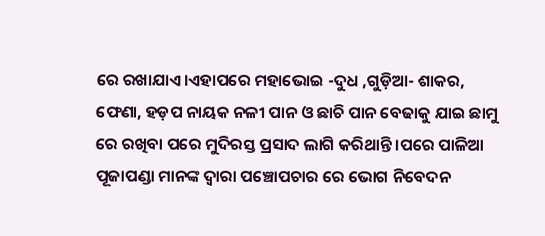ରେ ରଖାଯାଏ।ଏହାପରେ ମହାଭୋଇ -ଦୁଧ ,ଗୁଡ଼ିଆ- ଶାକର, ଫେଣା, ହଡ଼ପ ନାୟକ ନଳୀ ପାନ ଓ ଛାଚି ପାନ ବେଢାକୁ ଯାଇ ଛାମୁ ରେ ରଖିବା ପରେ ମୁଦିରସ୍ତ ପ୍ରସାଦ ଲାଗି କରିଥାନ୍ତି ।ପରେ ପାଳିଆ ପୂଜାପଣ୍ଡା ମାନଙ୍କ ଦ୍ୱାରା ପଞ୍ଚୋପଚାର ରେ ଭୋଗ ନିବେଦନ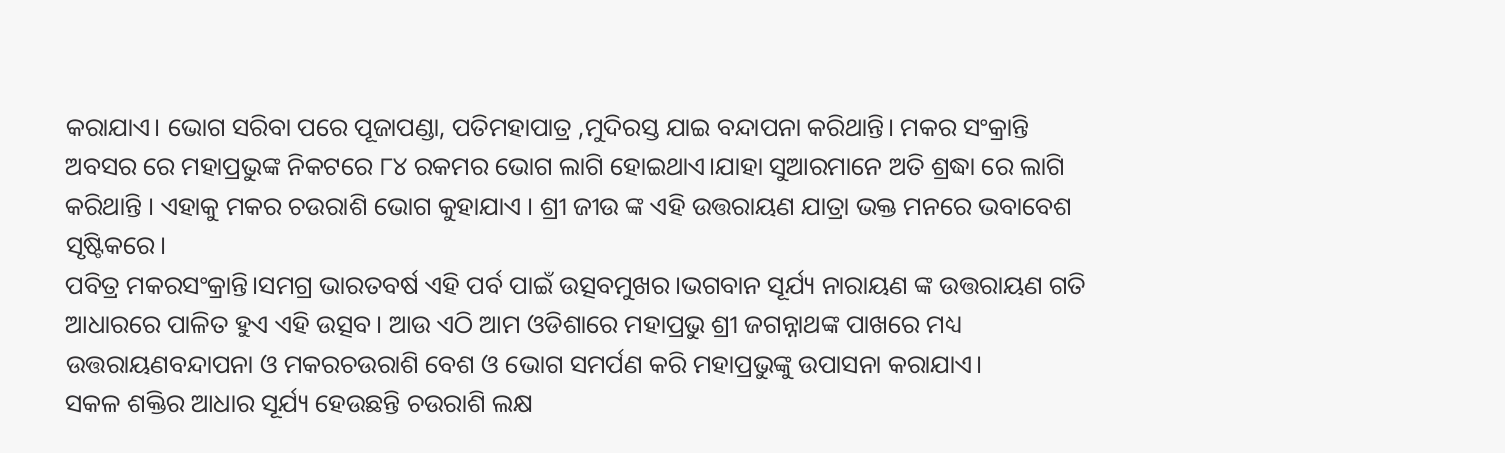କରାଯାଏ। ଭୋଗ ସରିବା ପରେ ପୂଜାପଣ୍ଡା, ପତିମହାପାତ୍ର ,ମୁଦିରସ୍ତ ଯାଇ ବନ୍ଦାପନା କରିଥାନ୍ତି। ମକର ସଂକ୍ରାନ୍ତି ଅବସର ରେ ମହାପ୍ରଭୁଙ୍କ ନିକଟରେ ୮୪ ରକମର ଭୋଗ ଲାଗି ହୋଇଥାଏ।ଯାହା ସୁଆରମାନେ ଅତି ଶ୍ରଦ୍ଧା ରେ ଲାଗି କରିଥାନ୍ତି । ଏହାକୁ ମକର ଚଉରାଶି ଭୋଗ କୁହାଯାଏ । ଶ୍ରୀ ଜୀଉ ଙ୍କ ଏହି ଉତ୍ତରାୟଣ ଯାତ୍ରା ଭକ୍ତ ମନରେ ଭବାବେଶ ସୃଷ୍ଟିକରେ।
ପବିତ୍ର ମକରସଂକ୍ରାନ୍ତି।ସମଗ୍ର ଭାରତବର୍ଷ ଏହି ପର୍ବ ପାଇଁ ଉତ୍ସବମୁଖର।ଭଗବାନ ସୂର୍ଯ୍ୟ ନାରାୟଣ ଙ୍କ ଉତ୍ତରାୟଣ ଗତି ଆଧାରରେ ପାଳିତ ହୁଏ ଏହି ଉତ୍ସବ। ଆଉ ଏଠି ଆମ ଓଡିଶାରେ ମହାପ୍ରଭୁ ଶ୍ରୀ ଜଗନ୍ନାଥଙ୍କ ପାଖରେ ମଧ୍ୟ ଉତ୍ତରାୟଣବନ୍ଦାପନା ଓ ମକରଚଉରାଶି ବେଶ ଓ ଭୋଗ ସମର୍ପଣ କରି ମହାପ୍ରଭୁଙ୍କୁ ଉପାସନା କରାଯାଏ।
ସକଳ ଶକ୍ତିର ଆଧାର ସୂର୍ଯ୍ୟ ହେଉଛନ୍ତି ଚଉରାଶି ଲକ୍ଷ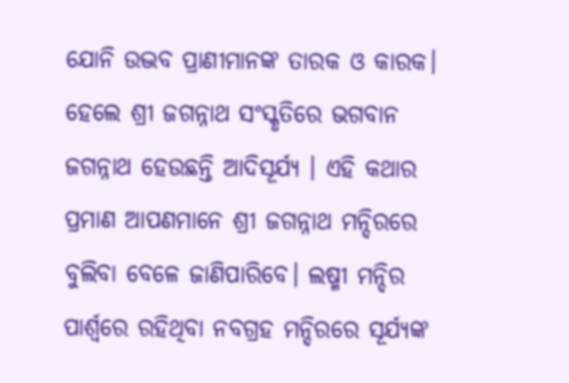ଯୋନି ଉଦ୍ଭବ ପ୍ରାଣୀମାନଙ୍କ ତାରକ ଓ କାରକ। ହେଲେ ଶ୍ରୀ ଜଗନ୍ନାଥ ସଂସ୍କୃତିରେ ଭଗବାନ ଜଗନ୍ନାଥ ହେଉଛନ୍ତି ଆଦିସୂର୍ଯ୍ୟ । ଏହି କଥାର ପ୍ରମାଣ ଆପଣମାନେ ଶ୍ରୀ ଜଗନ୍ନାଥ ମନ୍ଦିରରେ ବୁଲିବା ବେଳେ ଜାଣିପାରିବେ। ଲଷ୍ମୀ ମନ୍ଦିର ପାର୍ଶ୍ଵରେ ରହିଥିବା ନବଗ୍ରହ ମନ୍ଦିରରେ ସୂର୍ଯ୍ୟଙ୍କ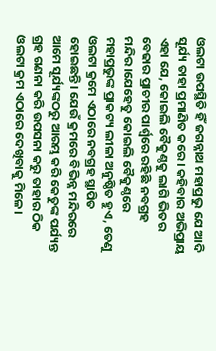ଓଲଟା ଉପସ୍ଥିତି ହିଁ ଜଗନ୍ନାଥ ମହାପ୍ରଭୁ ଯେ ଆଦି ସୂର୍ଯ୍ୟ ତାହା ପ୍ରମାଣିତ କରେ। କହିବାର ଅଭିପ୍ରାୟ ଏହା ଯେ, କୋଇଲି ବୈକୁଣ୍ଠକୁ ଲାଗି ଭିତର ବେଢାର ପ୍ରାଚୀର ପାର୍ଶ୍ଵରେ ରହିଛି ନବଗ୍ରହ ମନ୍ଦିର।ଯେହେତୁ କୋଇଲି ବୈକୁଣ୍ଠରେ ମହାପ୍ରଭୁଙ୍କ ପ୍ରାକଟ୍ୟ ଲୀଳା ଅନୁଷ୍ଠିତ ହୁଏ, ତେଣୁ ଓଲଟା କ୍ରମେ ଏଠାରେ ନବଗ୍ରହ ସ୍ଥାପିତ ହୋଇଛନ୍ତି। ଯେଉଁ କ୍ରମରେ ବିଭିନ୍ନ ମନ୍ଦିରରେ ଆମେ ସୂର୍ଯ୍ୟଙ୍କଠରୁ ଆରମ୍ଭ କରି କେତୁଙ୍କ ପର୍ଯ୍ୟନ୍ତ ଗ୍ରହ ଗଣନା କରି ଉପସନା କରୁ ତାହାର ଠିକ ଓଲଟା କ୍ରମ ଏଠାରେ ଦେଖିବାକୁ ମିଳେ।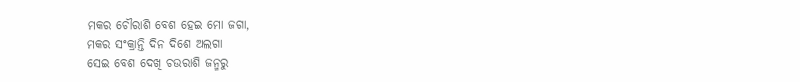ମକର ଚୌରାଶି ବେଶ ହେଇ ମୋ ଜଗା,
ମକର ସଂକ୍ରାନ୍ତି ଦିନ ଦିଶେ ଅଲଗା
ସେଇ ବେଶ ଦେଖି ଚଉରାଶି ଜନ୍ମରୁ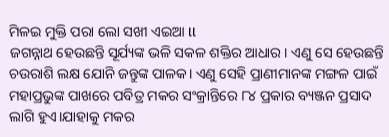ମିଳଇ ମୁକ୍ତି ପରା ଲୋ ସଖୀ ଏଇଆ ll
ଜଗନ୍ନାଥ ହେଉଛନ୍ତି ସୂର୍ଯ୍ୟଙ୍କ ଭଳି ସକଳ ଶକ୍ତିର ଆଧାର। ଏଣୁ ସେ ହେଉଛନ୍ତି ଚଉରାଶି ଲକ୍ଷ ଯୋନି ଜନ୍ତୁଙ୍କ ପାଳକ। ଏଣୁ ସେହି ପ୍ରାଣୀମାନଙ୍କ ମଙ୍ଗଳ ପାଇଁ ମହାପ୍ରଭୁଙ୍କ ପାଖରେ ପବିତ୍ର ମକର ସଂକ୍ରାନ୍ତିରେ ୮୪ ପ୍ରକାର ବ୍ୟଞ୍ଜନ ପ୍ରସାଦ ଲାଗି ହୁଏ।ଯାହାକୁ ମକର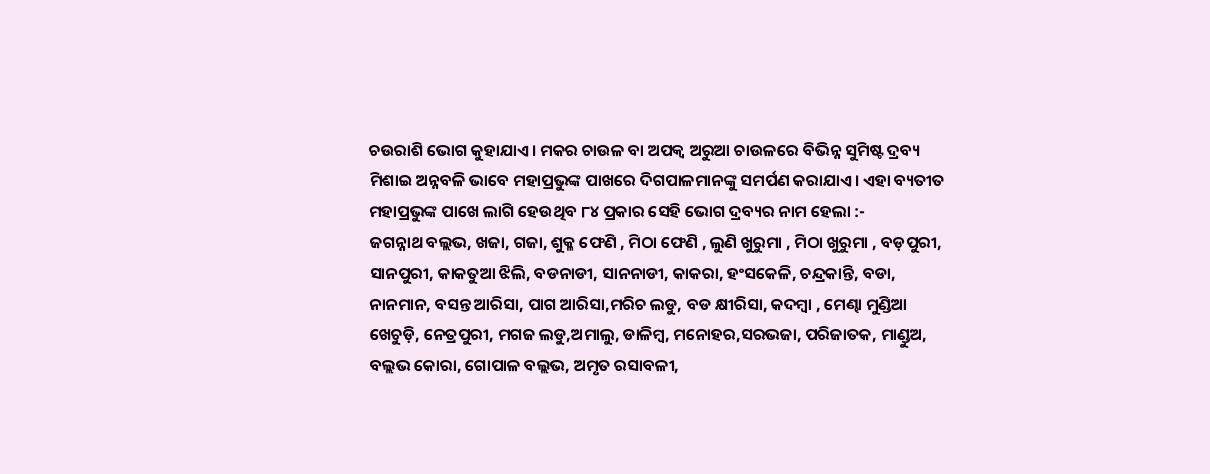ଚଉରାଶି ଭୋଗ କୁହାଯାଏ। ମକର ଚାଉଳ ବା ଅପକ୍ୱ ଅରୁଆ ଚାଉଳରେ ବିଭିନ୍ନ ସୁମିଷ୍ଟ ଦ୍ରବ୍ୟ ମିଶାଇ ଅନ୍ନବଳି ଭାବେ ମହାପ୍ରଭୁଙ୍କ ପାଖରେ ଦିଗପାଳମାନଙ୍କୁ ସମର୍ପଣ କରାଯାଏ। ଏହା ବ୍ୟତୀତ ମହାପ୍ରଭୁଙ୍କ ପାଖେ ଲାଗି ହେଉଥିବ ୮୪ ପ୍ରକାର ସେହି ଭୋଗ ଦ୍ରବ୍ୟର ନାମ ହେଲା :-
ଜଗନ୍ନାଥ ବଲ୍ଲଭ, ଖଜା, ଗଜା, ଶୁକ୍ଳ ଫେଣି , ମିଠା ଫେଣି , ଲୁଣି ଖୁରୁମା , ମିଠା ଖୁରୁମା , ବଡ଼ପୁରୀ, ସାନପୁରୀ, କାକତୁଆ ଝିଲି, ବଡନାଡୀ, ସାନନାଡୀ, କାକରା, ହଂସକେଳି, ଚନ୍ଦ୍ରକାନ୍ତି, ବଡା, ନାନମାନ, ବସନ୍ତ ଆରିସା, ପାଗ ଆରିସା,ମରିଚ ଲଡୁ, ବଡ କ୍ଷୀରିସା, କଦମ୍ବା , ମେଣ୍ଢା ମୁଣ୍ଡିଆ ଖେଚୁଡ଼ି, ନେତ୍ରପୁରୀ, ମଗଜ ଲଡୁ,ଅମାଲୁ, ଡାଳିମ୍ବ, ମନୋହର,ସରଭଜା, ପରିଜାତକ, ମାଣ୍ଡୁଅ, ବଲ୍ଲଭ କୋରା, ଗୋପାଳ ବଲ୍ଲଭ, ଅମୃତ ରସାବଳୀ,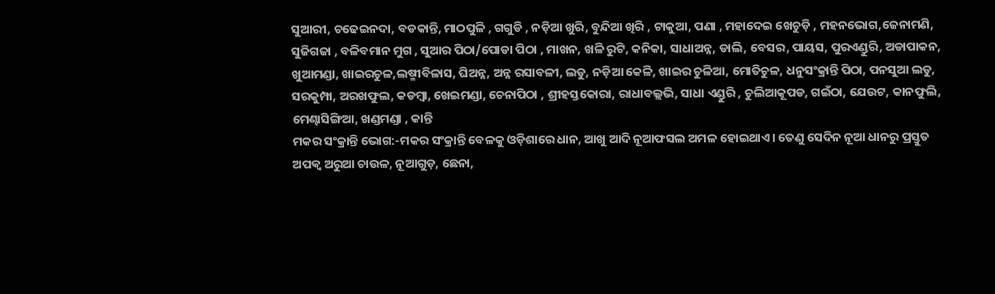ସୁଆରୀ, ଚଢେଇନଦା, ବଡକାନ୍ତି, ମାଠପୁଳି , ଗଗୁଡି , ନଡ଼ିଆ ଖୁରି, ବୁନ୍ଦିଆ ଖିରି , ଟାକୁଆ, ପଣା , ମହାଦେଇ ଖେଚୁଡ଼ି , ମହନଭୋଗ,ଜେନାମଣି, ସୁଜିଗଜା , ବଳିବମାନ ମୁଗ , ସୁଆର ପିଠା/ପୋଡା ପିଠା , ମାଖନ, ଖଳି ରୁଟି, କନିକା, ସାଧାଅନ୍ନ, ଡାଲି, ବେସର, ପାୟସ, ପୁରଏଣ୍ଡୁରି, ଅଡାପାକନ, ଖୁଆମଣ୍ଡା, ଖାଇରଚୁଳ,ଲଷ୍ମୀବିଳାସ, ଘିଅନ୍ନ, ଅନ୍ନ ରସାବଳୀ, ଲଡୁ, ନଡ଼ିଆ କେଳି, ଖାଇର ଚୁଳିଆ, ମୋତିଚୁଳ, ଧନୁସଂକ୍ରାନ୍ତି ପିଠା, ପନସୁଆ ଲଡୁ, ସରକୁମ୍ପା, ଅରଖଫୁଲ, କଡମ୍ବା, ଖେଇମଣ୍ଡା, ଚେନାପିଠା , ଶ୍ରୀହସ୍ତକୋରା, ରାଧାବଲ୍ଲଭି, ସାଧା ଏଣ୍ଡୁରି , ଚୁଲିଆକୂପଡ, ଗଇଁଠା, ଯେଉଟ, କାନଫୁଲି, ମେଣ୍ଢାସିଙ୍ଗିଆ, ଖଣ୍ଡମଣ୍ଡା , କାନ୍ତି
ମକର ସଂକ୍ରାନ୍ତି ଭୋଗ:-ମକର ସଂକ୍ରାନ୍ତି ବେଳକୁ ଓଡ଼ିଶାରେ ଧାନ, ଆଖୁ ଆଦି ନୂଆଫସଲ ଅମଳ ହୋଇଥାଏ । ତେଣୁ ସେଦିନ ନୂଆ ଧାନରୁ ପ୍ରସ୍ତୁତ ଅପକ୍ୱ ଅରୁଆ ଚାଉଳ, ନୂଆଗୁଡ଼, ଛେନା,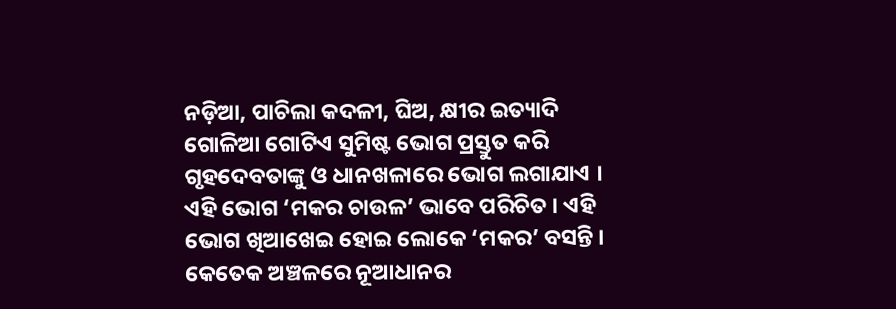ନଡ଼ିଆ, ପାଚିଲା କଦଳୀ, ଘିଅ, କ୍ଷୀର ଇତ୍ୟାଦି ଗୋଳିଆ ଗୋଟିଏ ସୁମିଷ୍ଟ ଭୋଗ ପ୍ରସ୍ତୁତ କରି ଗୃହଦେବତାଙ୍କୁ ଓ ଧାନଖଳାରେ ଭୋଗ ଲଗାଯାଏ । ଏହି ଭୋଗ ‘ମକର ଚାଉଳ’ ଭାବେ ପରିଚିତ । ଏହି ଭୋଗ ଖିଆଖେଇ ହୋଇ ଲୋକେ ‘ମକର’ ବସନ୍ତି । କେତେକ ଅଞ୍ଚଳରେ ନୂଆଧାନର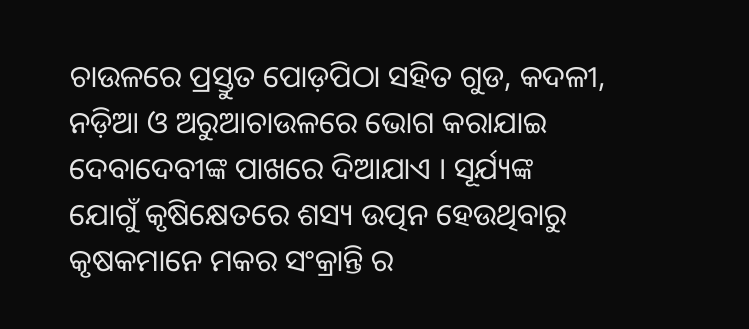ଚାଉଳରେ ପ୍ରସ୍ତୁତ ପୋଡ଼ପିଠା ସହିତ ଗୁଡ, କଦଳୀ, ନଡ଼ିଆ ଓ ଅରୁଆଚାଉଳରେ ଭୋଗ କରାଯାଇ ଦେବାଦେବୀଙ୍କ ପାଖରେ ଦିଆଯାଏ । ସୂର୍ଯ୍ୟଙ୍କ ଯୋଗୁଁ କୃଷିକ୍ଷେତରେ ଶସ୍ୟ ଉତ୍ପନ ହେଉଥିବାରୁ କୃଷକମାନେ ମକର ସଂକ୍ରାନ୍ତି ର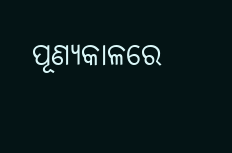ପୂଣ୍ୟକାଳରେ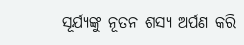ସୂର୍ଯ୍ୟଙ୍କୁ ନୂତନ ଶସ୍ୟ ଅର୍ପଣ କରି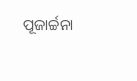ପୂଜାର୍ଚ୍ଚନା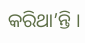କରିଥା’ନ୍ତି ।